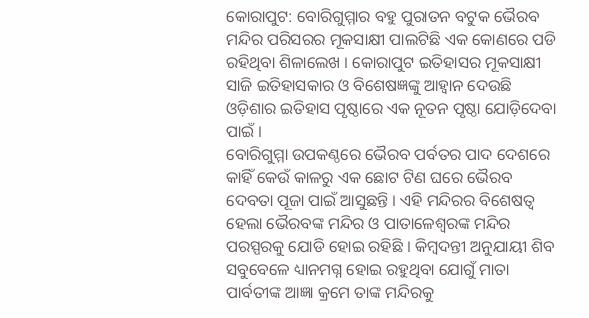କୋରାପୁଟ: ବୋରିଗୁମ୍ମାର ବହୁ ପୁରାତନ ବଟୁକ ଭୈରବ ମନ୍ଦିର ପରିସରର ମୂକସାକ୍ଷୀ ପାଲଟିଛି ଏକ କୋଣରେ ପଡି ରହିଥିବା ଶିଳାଲେଖ । କୋରାପୁଟ ଇତିହାସର ମୂକସାକ୍ଷୀ ସାଜି ଇତିହାସକାର ଓ ବିଶେଷଜ୍ଞଙ୍କୁ ଆହ୍ୱାନ ଦେଉଛି ଓଡ଼ିଶାର ଇତିହାସ ପୃଷ୍ଠାରେ ଏକ ନୂତନ ପୃଷ୍ଠା ଯୋଡ଼ିଦେବା ପାଇଁ ।
ବୋରିଗୁମ୍ମା ଉପକଣ୍ଠରେ ଭୈରବ ପର୍ବତର ପାଦ ଦେଶରେ କାହିଁ କେଉଁ କାଳରୁ ଏକ ଛୋଟ ଟିଣ ଘରେ ଭୈରବ ଦେବତା ପୂଜା ପାଇଁ ଆସୁଛନ୍ତି । ଏହି ମନ୍ଦିରର ବିଶେଷତ୍ୱ ହେଲା ଭୈରବଙ୍କ ମନ୍ଦିର ଓ ପାତାଳେଶ୍ୱରଙ୍କ ମନ୍ଦିର ପରସ୍ପରକୁ ଯୋଡି ହୋଇ ରହିଛି । କିମ୍ବଦନ୍ତୀ ଅନୁଯାୟୀ ଶିବ ସବୁବେଳେ ଧ୍ୟାନମଗ୍ନ ହୋଇ ରହୁଥିବା ଯୋଗୁଁ ମାତା ପାର୍ବତୀଙ୍କ ଆଜ୍ଞା କ୍ରମେ ତାଙ୍କ ମନ୍ଦିରକୁ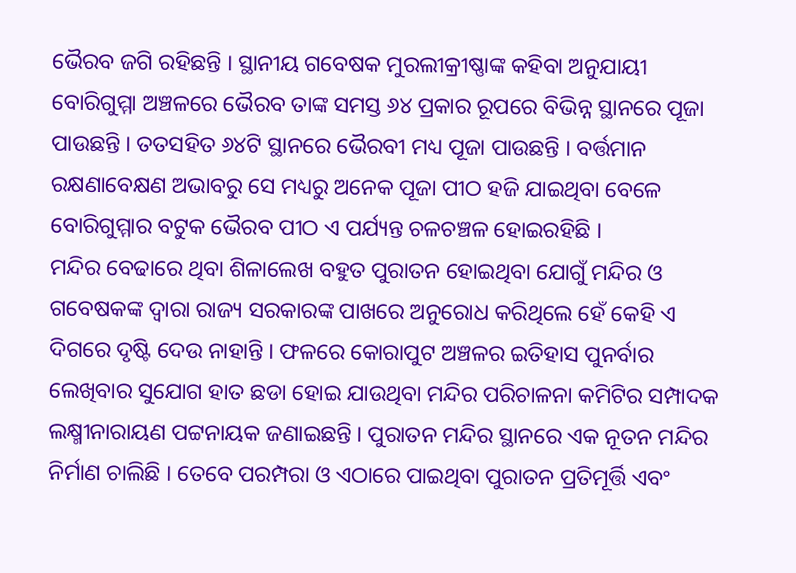ଭୈରବ ଜଗି ରହିଛନ୍ତି । ସ୍ଥାନୀୟ ଗବେଷକ ମୁରଲୀକ୍ରୀଷ୍ଣାଙ୍କ କହିବା ଅନୁଯାୟୀ ବୋରିଗୁମ୍ମା ଅଞ୍ଚଳରେ ଭୈରବ ତାଙ୍କ ସମସ୍ତ ୬୪ ପ୍ରକାର ରୂପରେ ବିଭିନ୍ନ ସ୍ଥାନରେ ପୂଜା ପାଉଛନ୍ତି । ତତସହିତ ୬୪ଟି ସ୍ଥାନରେ ଭୈରବୀ ମଧ୍ୟ ପୂଜା ପାଉଛନ୍ତି । ବର୍ତ୍ତମାନ ରକ୍ଷଣାବେକ୍ଷଣ ଅଭାବରୁ ସେ ମଧ୍ୟରୁ ଅନେକ ପୂଜା ପୀଠ ହଜି ଯାଇଥିବା ବେଳେ ବୋରିଗୁମ୍ମାର ବଟୁକ ଭୈରବ ପୀଠ ଏ ପର୍ଯ୍ୟନ୍ତ ଚଳଚଞ୍ଚଳ ହୋଇରହିଛି ।
ମନ୍ଦିର ବେଢାରେ ଥିବା ଶିଳାଲେଖ ବହୁତ ପୁରାତନ ହୋଇଥିବା ଯୋଗୁଁ ମନ୍ଦିର ଓ ଗବେଷକଙ୍କ ଦ୍ୱାରା ରାଜ୍ୟ ସରକାରଙ୍କ ପାଖରେ ଅନୁରୋଧ କରିଥିଲେ ହେଁ କେହି ଏ ଦିଗରେ ଦୃଷ୍ଟି ଦେଉ ନାହାନ୍ତି । ଫଳରେ କୋରାପୁଟ ଅଞ୍ଚଳର ଇତିହାସ ପୁନର୍ବାର ଲେଖିବାର ସୁଯୋଗ ହାତ ଛଡା ହୋଇ ଯାଉଥିବା ମନ୍ଦିର ପରିଚାଳନା କମିଟିର ସମ୍ପାଦକ ଲକ୍ଷ୍ମୀନାରାୟଣ ପଟ୍ଟନାୟକ ଜଣାଇଛନ୍ତି । ପୁରାତନ ମନ୍ଦିର ସ୍ଥାନରେ ଏକ ନୂତନ ମନ୍ଦିର ନିର୍ମାଣ ଚାଲିଛି । ତେବେ ପରମ୍ପରା ଓ ଏଠାରେ ପାଇଥିବା ପୁରାତନ ପ୍ରତିମୂର୍ତ୍ତି ଏବଂ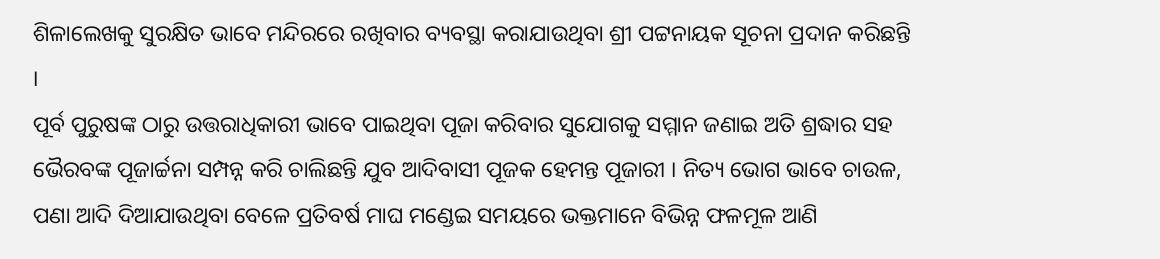ଶିଳାଲେଖକୁ ସୁରକ୍ଷିତ ଭାବେ ମନ୍ଦିରରେ ରଖିବାର ବ୍ୟବସ୍ଥା କରାଯାଉଥିବା ଶ୍ରୀ ପଟ୍ଟନାୟକ ସୂଚନା ପ୍ରଦାନ କରିଛନ୍ତି ।
ପୂର୍ବ ପୁରୁଷଙ୍କ ଠାରୁ ଉତ୍ତରାଧିକାରୀ ଭାବେ ପାଇଥିବା ପୂଜା କରିବାର ସୁଯୋଗକୁ ସମ୍ମାନ ଜଣାଇ ଅତି ଶ୍ରଦ୍ଧାର ସହ ଭୈରବଙ୍କ ପୂଜାର୍ଚ୍ଚନା ସମ୍ପନ୍ନ କରି ଚାଲିଛନ୍ତି ଯୁବ ଆଦିବାସୀ ପୂଜକ ହେମନ୍ତ ପୂଜାରୀ । ନିତ୍ୟ ଭୋଗ ଭାବେ ଚାଉଳ, ପଣା ଆଦି ଦିଆଯାଉଥିବା ବେଳେ ପ୍ରତିବର୍ଷ ମାଘ ମଣ୍ଡେଇ ସମୟରେ ଭକ୍ତମାନେ ବିଭିନ୍ନ ଫଳମୂଳ ଆଣି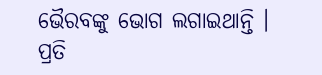ଭୈରବଙ୍କୁ ଭୋଗ ଲଗାଇଥାନ୍ତି । ପ୍ରତି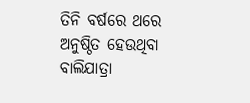ତିନି ବର୍ଷରେ ଥରେ ଅନୁଷ୍ଠିତ ହେଉଥିବା ବାଲିଯାତ୍ରା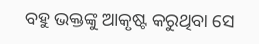ବହୁ ଭକ୍ତଙ୍କୁ ଆକୃଷ୍ଟ କରୁଥିବା ସେ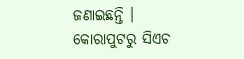ଜଣାଇଛନ୍ତି ।
କୋରାପୁଟରୁ ସିଏଚ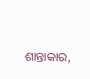ଶାନ୍ତାକାର,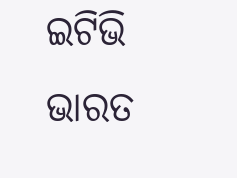ଇଟିଭି ଭାରତ